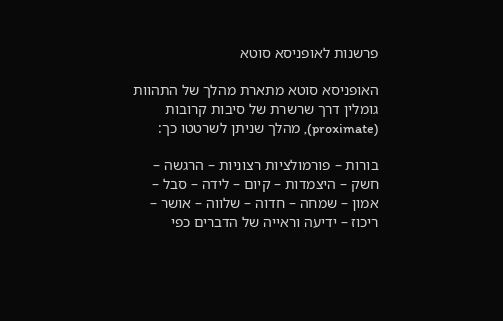פרשנות לאופניסא סוטא

האופניסא סוטא מתארת מהלך של התהוות גומלין דרך שרשרת של סיבות קרובות (proximate), מהלך שניתן לשרטטו כך:

בורות – פורמולציות רצוניות – הרגשה – חשק – היצמדות – קיום – לידה – סבל – אמון – שמחה – חדוה – שלווה – אושר – ריכוז – ידיעה וראייה של הדברים כפי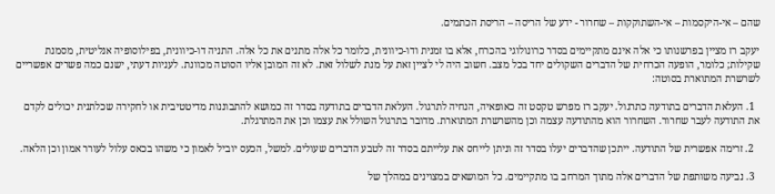שהם – אי-היקסמות – אי-השתוקקות – שחרור - ידע של הריסה – הריסת הכתמים.

יעקב רז מציין בפרשנותו כי אלה אינם מתקיימים בסדר כרונולוגי בהכרח, אלא בו זמנית ודו-כיוונית, כלומר כל אלה מתנים את כל אלה. התניה דו-כיוונית, בפילוסופיה אנליטית, מסמנת שקילות; כלומר, הופעה הכרחית של הדברים השקולים יחד בכל מצב. חשוב היה לי לציין זאת על מנת לשלול זאת. לא זה המובן אליו הסוטה מכוונת. לעניות דעתי, ישנם כמה פשרים אפשריים לשרשרת המתוארת בסוטה:

  1. העלאת הדברים בתודעה כתרגול. יעקב רז מפרש טקסט זה כאופאיה, הנחיה לתרגול. העלאת הדברים בתודעה בסדר זה כמושא להתבוננות מדיטטיבית או לחקירה שכלתנית יכולים לקדם את התודעה לעבר שחרור. השחרור הוא מהתודעה עצמה וכן מהשרשרת המתוארת. מדובר בתרגול השולל את עצמו וכן את המתרגלת.

  2. זרימה אפשרית של התודעה. ייתכן שהדברים יעלו בסדר זה וניתן לייחס את עלייתם בסדר זה לטבע הדברים שעולים. למשל, הכעס יוביל לאמון כי משהו בכאס עלול לעורר אמון וכן הלאה.

  3. נביעה משותפת של הדברים אלה מתוך המרחב בו מתקיימים. כל המושאים במצוינים במהלך של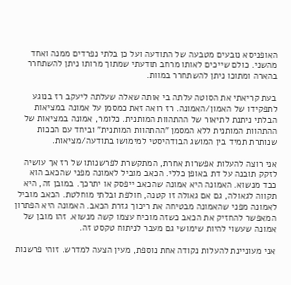האופניסא נובעים מטבעה של התודעה ועל כן בלתי נפרדים ממנה ואחד מהשני. כולם שייכים לאותו מרחב תודעתי שמתוך מרותו ניתן להשתחרר בהארה ומתוכו ניתן להשתחרר במוות.

בעת קריאתי את הסוטה עלתה בי אותה שאלה שעלתה ליעקב רז בנוגע לתפקידו של האמון/האמונה. רז רואה זאת כמסמן על אמונה במציאות הבלתי ניתנת לתיאור של ההתהוות המותנית. כלומר, אמונה במציאות של ההתהוות המותנית ללא המסמן "ההתהוות המותנית" וביחד עם הככות שנותרת תמיד בין המושג הבודהיסטי למימושו בתודעה/מציאות.

אני רוצה להעלות אפשרות אחרת, המתקשרת לפרשנותו של רז אך עושיה לזקק תובנה על דת באופן כללי. הכאב מוביל לאמונה מפני שהכאב הוא כבד מנשוא. האמונה היא אמונה שהכאב ייפסק או יתרכך. במובן זה, היא תקווה לגאולה, גם אם גאולה זו קטנה, חולפת ובלתי מוחלטת. הכאב מוביל לאמונה מפני שהאמונה מבטיחה את ריכוך גזרת הכאב. האמונה היא הפתרון המאפשר להחזיק את הכאב כשזה מוכיח עצמו קשה מנשוא. זהו מובן של אמונה שעשוי להיות שימושי גם מעבר לניתוח טקסט זה.

אני מעוניינת להעלות נקודה אחת נוספת, מעין הצעה למדרש. זוהי פרשנות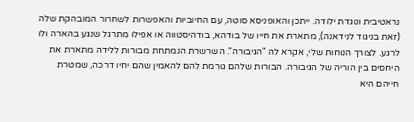נראטיבית ונוגדת ילודה. ייתכן והאופניסא סוטה, עם החיוביות והאפשרות לשחרור המובהקת שלה (זאת בניגוד לנידאנה), מתארת את חייו של בודהא, בודהיסטווה או אפילו מתרגל שנגע בהארה ולו לרגע. לצורך הנוחות שלי, אקרא לה "הגיבורה". השרשרת הנמתחת מבורות ללידה מתארת את היחסים בין הוריה של הגיבורה. הבורות שלהם גורמת להם להאמין שהם יחיו דרכה, שמטרת חייהם היא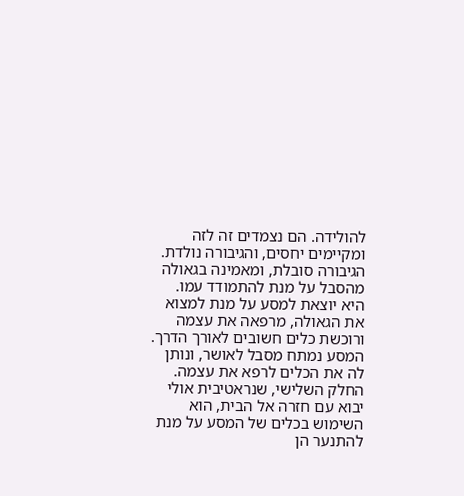להולידה. הם נצמדים זה לזה ומקיימים יחסים, והגיבורה נולדת. הגיבורה סובלת, ומאמינה בגאולה מהסבל על מנת להתמודד עמו.  היא יוצאת למסע על מנת למצוא את הגאולה, מרפאה את עצמה ורוכשת כלים חשובים לאורך הדרך. המסע נמתח מסבל לאושר, ונותן לה את הכלים לרפא את עצמה. החלק השלישי, שנראטיבית אולי יבוא עם חזרה אל הבית, הוא השימוש בכלים של המסע על מנת להתנער הן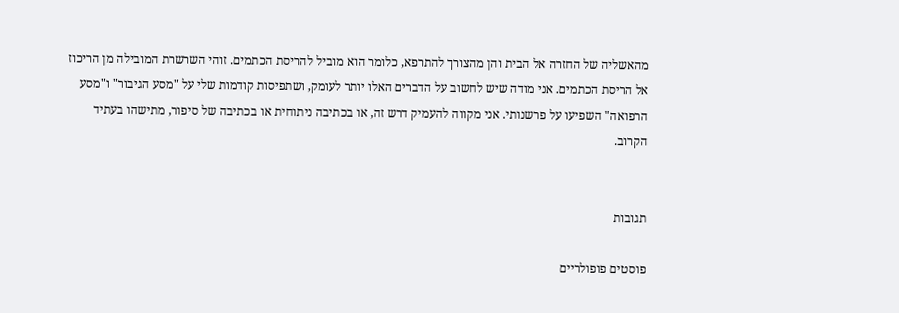מהאשליה של החזרה אל הבית והן מהצורך להתרפא, כלומר הוא מוביל להריסת הכתמים. זוהי השרשרת המובילה מן הריכוז אל הריסת הכתמים. אני מודה שיש לחשוב על הדברים האלו יותר לעומק, ושתפיסות קודמות שלי על "מסע הגיבור" ו"מסע הרפואה" השפיעו על פרשנותי. אני מקווה להעמיק דרש זה, או בכתיבה ניתוחית או בכתיבה של סיפור, מתישהו בעתיד הקרוב.


תגובות

פוסטים פופולריים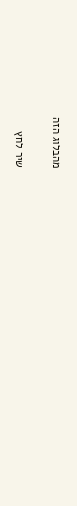מהבלוג הזה

שיר לחץ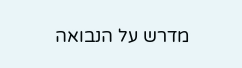מדרש על הנבואה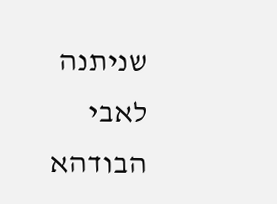שניתנה לאבי הבודהא